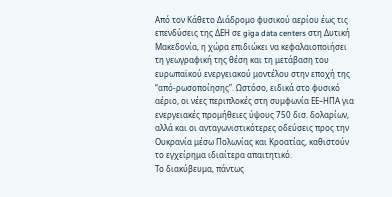Από τον Κάθετο Διάδρομο φυσικού αερίου έως τις επενδύσεις της ΔΕΗ σε giga data centers στη Δυτική Μακεδονία, η χώρα επιδιώκει να κεφαλαιοποιήσει τη γεωγραφική της θέση και τη μετάβαση του ευρωπαϊκού ενεργειακού μοντέλου στην εποχή της “από-ρωσοποίησης”. Ωστόσο, ειδικά στο φυσικό αέριο, οι νέες περιπλοκές στη συμφωνία ΕΕ–ΗΠΑ για ενεργειακές προμήθειες ύψους 750 δισ. δολαρίων, αλλά και οι ανταγωνιστικότερες οδεύσεις προς την Ουκρανία μέσω Πολωνίας και Κροατίας, καθιστούν το εγχείρημα ιδιαίτερα απαιτητικό.
Το διακύβευμα, πάντως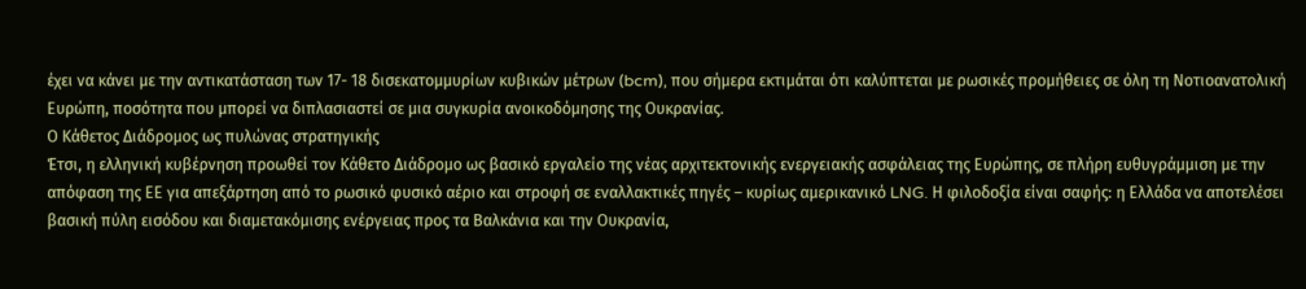έχει να κάνει με την αντικατάσταση των 17- 18 δισεκατομμυρίων κυβικών μέτρων (bcm), που σήμερα εκτιμάται ότι καλύπτεται με ρωσικές προμήθειες σε όλη τη Νοτιοανατολική Ευρώπη, ποσότητα που μπορεί να διπλασιαστεί σε μια συγκυρία ανοικοδόμησης της Ουκρανίας.
Ο Κάθετος Διάδρομος ως πυλώνας στρατηγικής
Έτσι, η ελληνική κυβέρνηση προωθεί τον Κάθετο Διάδρομο ως βασικό εργαλείο της νέας αρχιτεκτονικής ενεργειακής ασφάλειας της Ευρώπης, σε πλήρη ευθυγράμμιση με την απόφαση της ΕΕ για απεξάρτηση από το ρωσικό φυσικό αέριο και στροφή σε εναλλακτικές πηγές – κυρίως αμερικανικό LNG. Η φιλοδοξία είναι σαφής: η Ελλάδα να αποτελέσει βασική πύλη εισόδου και διαμετακόμισης ενέργειας προς τα Βαλκάνια και την Ουκρανία,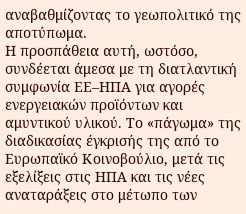αναβαθμίζοντας το γεωπολιτικό της αποτύπωμα.
Η προσπάθεια αυτή, ωστόσο, συνδέεται άμεσα με τη διατλαντική συμφωνία ΕΕ–ΗΠΑ για αγορές ενεργειακών προϊόντων και αμυντικού υλικού. Το «πάγωμα» της διαδικασίας έγκρισής της από το Ευρωπαϊκό Κοινοβούλιο, μετά τις εξελίξεις στις ΗΠΑ και τις νέες αναταράξεις στο μέτωπο των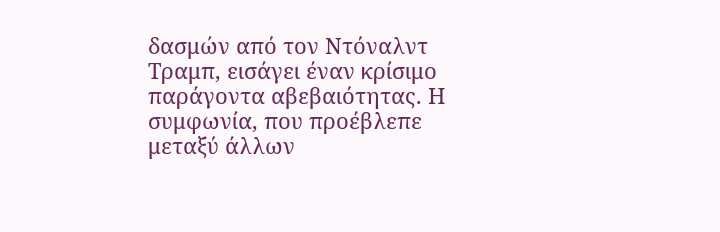δασμών από τον Ντόναλντ Τραμπ, εισάγει έναν κρίσιμο παράγοντα αβεβαιότητας. Η συμφωνία, που προέβλεπε μεταξύ άλλων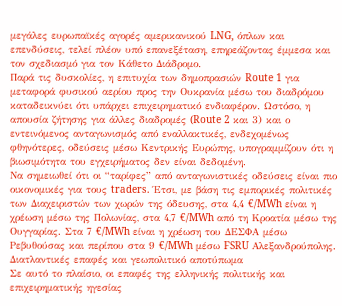μεγάλες ευρωπαϊκές αγορές αμερικανικού LNG, όπλων και επενδύσεις, τελεί πλέον υπό επανεξέταση, επηρεάζοντας έμμεσα και τον σχεδιασμό για τον Κάθετο Διάδρομο.
Παρά τις δυσκολίες, η επιτυχία των δημοπρασιών Route 1 για μεταφορά φυσικού αερίου προς την Ουκρανία μέσω του διαδρόμου καταδεικνύει ότι υπάρχει επιχειρηματικό ενδιαφέρον. Ωστόσο, η απουσία ζήτησης για άλλες διαδρομές (Route 2 και 3) και ο εντεινόμενος ανταγωνισμός από εναλλακτικές, ενδεχομένως φθηνότερες, οδεύσεις μέσω Κεντρικής Ευρώπης, υπογραμμίζουν ότι η βιωσιμότητα του εγχειρήματος δεν είναι δεδομένη.
Να σημειωθεί ότι οι “ταρίφες” από ανταγωνιστικές οδεύσεις είναι πιο οικονομικές για τους traders. Έτσι, με βάση τις εμπορικές πολιτικές των Διαχειριστών των χωρών της όδευσης, στα 4,4 €/MWh είναι η χρέωση μέσω της Πολωνίας, στα 4,7 €/MWh από τη Κροατία μέσω της Ουγγαρίας. Στα 7 €/MWh είναι η χρέωση του ΔΕΣΦΑ μέσω Ρεβυθούσας και περίπου στα 9 €/MWh μέσω FSRU Αλεξανδρούπολης.
Διατλαντικές επαφές και γεωπολιτικό αποτύπωμα
Σε αυτό το πλαίσιο, οι επαφές της ελληνικής πολιτικής και επιχειρηματικής ηγεσίας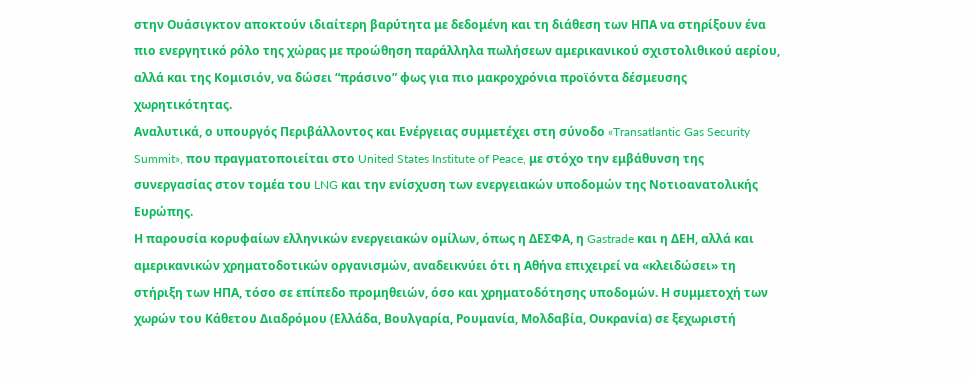στην Ουάσιγκτον αποκτούν ιδιαίτερη βαρύτητα με δεδομένη και τη διάθεση των ΗΠΑ να στηρίξουν ένα πιο ενεργητικό ρόλο της χώρας με προώθηση παράλληλα πωλήσεων αμερικανικού σχιστολιθικού αερίου, αλλά και της Κομισιόν, να δώσει “πράσινο” φως για πιο μακροχρόνια προϊόντα δέσμευσης χωρητικότητας.
Αναλυτικά, ο υπουργός Περιβάλλοντος και Ενέργειας συμμετέχει στη σύνοδο «Transatlantic Gas Security Summit», που πραγματοποιείται στο United States Institute of Peace, με στόχο την εμβάθυνση της συνεργασίας στον τομέα του LNG και την ενίσχυση των ενεργειακών υποδομών της Νοτιοανατολικής Ευρώπης.
Η παρουσία κορυφαίων ελληνικών ενεργειακών ομίλων, όπως η ΔΕΣΦΑ, η Gastrade και η ΔΕΗ, αλλά και αμερικανικών χρηματοδοτικών οργανισμών, αναδεικνύει ότι η Αθήνα επιχειρεί να «κλειδώσει» τη στήριξη των ΗΠΑ, τόσο σε επίπεδο προμηθειών, όσο και χρηματοδότησης υποδομών. Η συμμετοχή των χωρών του Κάθετου Διαδρόμου (Ελλάδα, Βουλγαρία, Ρουμανία, Μολδαβία, Ουκρανία) σε ξεχωριστή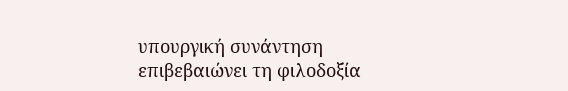υπουργική συνάντηση επιβεβαιώνει τη φιλοδοξία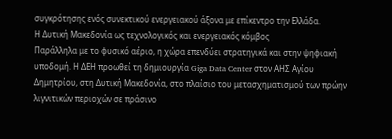συγκρότησης ενός συνεκτικού ενεργειακού άξονα με επίκεντρο την Ελλάδα.
Η Δυτική Μακεδονία ως τεχνολογικός και ενεργειακός κόμβος
Παράλληλα με το φυσικό αέριο, η χώρα επενδύει στρατηγικά και στην ψηφιακή υποδομή. Η ΔΕΗ προωθεί τη δημιουργία Giga Data Center στον ΑΗΣ Αγίου Δημητρίου, στη Δυτική Μακεδονία, στο πλαίσιο του μετασχηματισμού των πρώην λιγνιτικών περιοχών σε πράσινο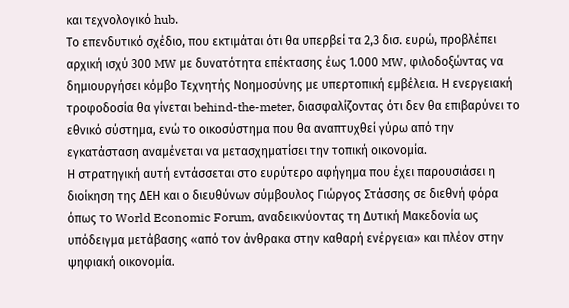και τεχνολογικό hub.
Το επενδυτικό σχέδιο, που εκτιμάται ότι θα υπερβεί τα 2,3 δισ. ευρώ, προβλέπει αρχική ισχύ 300 MW με δυνατότητα επέκτασης έως 1.000 MW, φιλοδοξώντας να δημιουργήσει κόμβο Τεχνητής Νοημοσύνης με υπερτοπική εμβέλεια. Η ενεργειακή τροφοδοσία θα γίνεται behind-the-meter, διασφαλίζοντας ότι δεν θα επιβαρύνει το εθνικό σύστημα, ενώ το οικοσύστημα που θα αναπτυχθεί γύρω από την εγκατάσταση αναμένεται να μετασχηματίσει την τοπική οικονομία.
Η στρατηγική αυτή εντάσσεται στο ευρύτερο αφήγημα που έχει παρουσιάσει η διοίκηση της ΔΕΗ και ο διευθύνων σύμβουλος Γιώργος Στάσσης σε διεθνή φόρα όπως το World Economic Forum, αναδεικνύοντας τη Δυτική Μακεδονία ως υπόδειγμα μετάβασης «από τον άνθρακα στην καθαρή ενέργεια» και πλέον στην ψηφιακή οικονομία.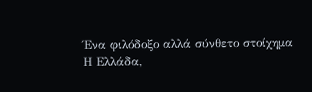Ένα φιλόδοξο αλλά σύνθετο στοίχημα
Η Ελλάδα,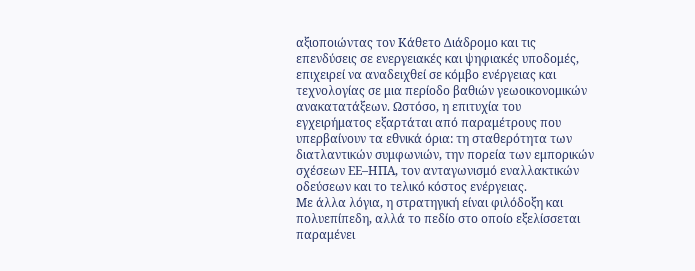αξιοποιώντας τον Κάθετο Διάδρομο και τις επενδύσεις σε ενεργειακές και ψηφιακές υποδομές, επιχειρεί να αναδειχθεί σε κόμβο ενέργειας και τεχνολογίας σε μια περίοδο βαθιών γεωοικονομικών ανακατατάξεων. Ωστόσο, η επιτυχία του εγχειρήματος εξαρτάται από παραμέτρους που υπερβαίνουν τα εθνικά όρια: τη σταθερότητα των διατλαντικών συμφωνιών, την πορεία των εμπορικών σχέσεων ΕΕ–ΗΠΑ, τον ανταγωνισμό εναλλακτικών οδεύσεων και το τελικό κόστος ενέργειας.
Με άλλα λόγια, η στρατηγική είναι φιλόδοξη και πολυεπίπεδη, αλλά το πεδίο στο οποίο εξελίσσεται παραμένει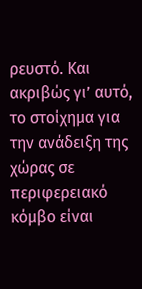ρευστό. Και ακριβώς γι’ αυτό, το στοίχημα για την ανάδειξη της χώρας σε περιφερειακό κόμβο είναι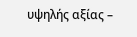υψηλής αξίας –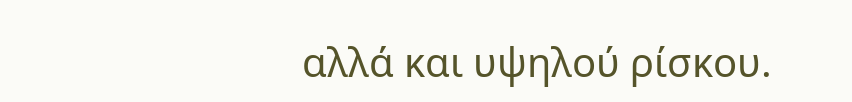αλλά και υψηλού ρίσκου.